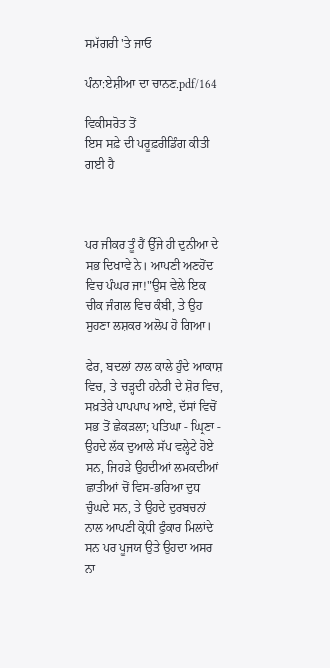ਸਮੱਗਰੀ 'ਤੇ ਜਾਓ

ਪੰਨਾ:ਏਸ਼ੀਆ ਦਾ ਚਾਨਣ.pdf/164

ਵਿਕੀਸਰੋਤ ਤੋਂ
ਇਸ ਸਫ਼ੇ ਦੀ ਪਰੂਫ਼ਰੀਡਿੰਗ ਕੀਤੀ ਗਈ ਹੈ



ਪਰ ਜੀਕਰ ਤੂੰ ਹੈਂ ਉੱਜੇ ਹੀ ਦੁਨੀਆ ਦੇ ਸਭ ਦਿਖਾਵੇ ਨੇ। ਆਪਣੀ ਅਣਹੋਂਦ ਵਿਚ ਪੰਘਰ ਜਾ!"ਉਸ ਵੇਲੇ ਇਕ ਚੀਕ ਜੰਗਲ ਵਿਚ ਕੰਬੀ, ਤੇ ਉਹ ਸੁਹਣਾ ਲਸ਼ਕਰ ਅਲੋਪ ਹੋ ਗਿਆ।

ਫੇਰ, ਬਦਲਾਂ ਨਾਲ ਕਾਲੇ ਹੁੰਦੇ ਆਕਾਸ਼ ਵਿਚ, ਤੇ ਚੜ੍ਹਦੀ ਹਨੇਰੀ ਦੇ ਸ਼ੋਰ ਵਿਚ, ਸਖ਼ਤੇਰੇ ਪਾਪਪਾਪ ਆਏ, ਦੱਸਾਂ ਵਿਚੋਂ ਸਭ ਤੋਂ ਛੇਕੜਲਾ; ਪਤਿਘਾ - ਘ੍ਰਿਣਾ - ਉਹਦੇ ਲੱਕ ਦੁਆਲੇ ਸੱਪ ਵਲ੍ਹੇਟੇ ਹੋਏ ਸਨ, ਜਿਹੜੇ ਉਹਦੀਆਂ ਲਮਕਦੀਆਂ ਛਾਤੀਆਂ ਚੋਂ ਵਿਸ-ਭਰਿਆ ਦੁਧ ਚੁੰਘਦੇ ਸਨ, ਤੇ ਉਹਦੇ ਦੁਰਬਚਨਾਂ ਨਾਲ ਆਪਣੀ ਕ੍ਰੋਧੀ ਫੁੰਕਾਰ ਮਿਲਾਂਦੇ ਸਨ ਪਰ ਪੂਜਯ ਉਤੇ ਉਹਦਾ ਅਸਰ ਨਾ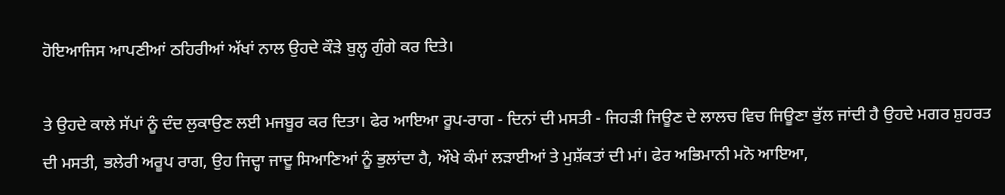ਹੋਇਆਜਿਸ ਆਪਣੀਆਂ ਠਹਿਰੀਆਂ ਅੱਖਾਂ ਨਾਲ ਉਹਦੇ ਕੌੜੇ ਬੁਲ੍ਹ ਗੁੰਗੇ ਕਰ ਦਿਤੇ।

ਤੇ ਉਹਦੇ ਕਾਲੇ ਸੱਪਾਂ ਨੂੰ ਦੰਦ ਲੁਕਾਉਣ ਲਈ ਮਜਬੂਰ ਕਰ ਦਿਤਾ। ਫੇਰ ਆਇਆ ਰੂਪ-ਰਾਗ - ਦਿਨਾਂ ਦੀ ਮਸਤੀ - ਜਿਹੜੀ ਜਿਊਣ ਦੇ ਲਾਲਚ ਵਿਚ ਜਿਊਣਾ ਭੁੱਲ ਜਾਂਦੀ ਹੈ ਉਹਦੇ ਮਗਰ ਸ਼ੁਹਰਤ ਦੀ ਮਸਤੀ, ਭਲੇਰੀ ਅਰੂਪ ਰਾਗ, ਉਹ ਜਿਦ੍ਹਾ ਜਾਦੂ ਸਿਆਣਿਆਂ ਨੂੰ ਭੁਲਾਂਦਾ ਹੈ, ਔਖੇ ਕੰਮਾਂ ਲੜਾਈਆਂ ਤੇ ਮੁਸ਼ੱਕਤਾਂ ਦੀ ਮਾਂ। ਫੇਰ ਅਭਿਮਾਨੀ ਮਨੋ ਆਇਆ,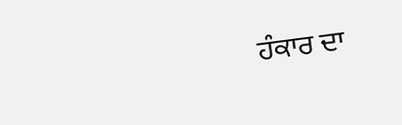ਹੰਕਾਰ ਦਾ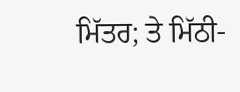ਮਿੱਤਰ; ਤੇ ਮਿੱਠੀ-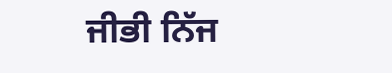ਜੀਭੀ ਨਿੱਜ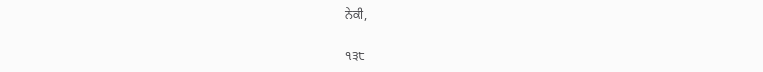ਨੇਕੀ,

੧੩੮